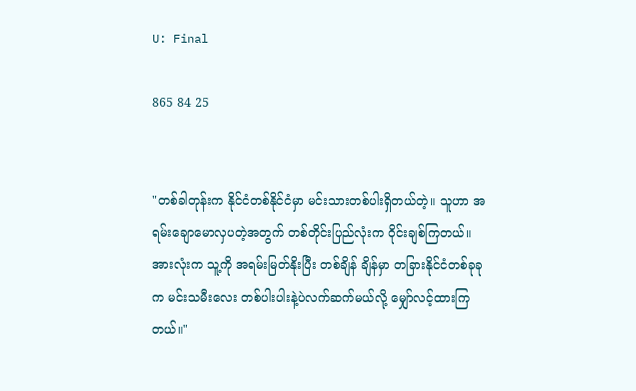U: Final

865 84 25


"တစ်ခါတုန်းက နိုင်ငံတစ်နိုင်ငံမှာ မင်းသားတစ်ပါးရှိတယ်တဲ့။ သူဟာ အရမ်းချောမောလှပတဲ့အတွက် တစ်တိုင်းပြည်လုံးက ဝိုင်းချစ်ကြတယ်။ အားလုံးက သူ့ကို အရမ်းမြတ်နိုးပြီး တစ်ချိန် ချိန်မှာ တခြားနိုင်ငံတစ်ခုခုက မင်းသမီးလေး တစ်ပါးပါးနဲ့ပဲလက်ဆက်မယ်လို့ မျှော်လင့်ထားကြတယ်။"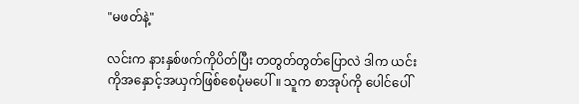"မဖတ်နဲ့"

လင်းက နားနှစ်ဖက်ကိုပိတ်ပြီး တတွတ်တွတ်ပြောလဲ ဒါက ယင်းကိုအနှောင့်အယှက်ဖြစ်စေပုံမပေါ်။ သူက စာအုပ်ကို ပေါင်ပေါ်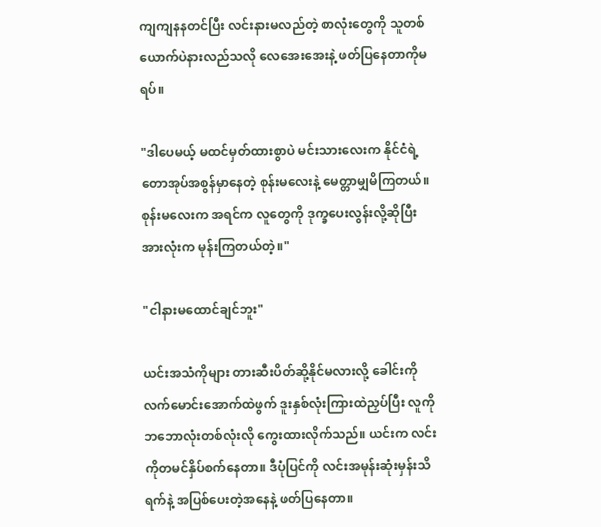ကျကျနနတင်ပြီး လင်းနားမလည်တဲ့ စာလုံးတွေကို သူတစ်ယောက်ပဲနားလည်သလို လေအေးအေးနဲ့ ဖတ်ပြနေတာကိုမရပ်။

"ဒါပေမယ့် မထင်မှတ်ထားစွာပဲ မင်းသားလေးက နိုင်ငံရဲ့တောအုပ်အစွန်မှာနေတဲ့ စုန်းမလေးနဲ့ မေတ္တာမျှမိကြတယ်။ စုန်းမလေးက အရင်က လူတွေကို ဒုက္ခပေးလွန်းလို့ဆိုပြီး အားလုံးက မုန်းကြတယ်တဲ့။"

"ငါနားမထောင်ချင်ဘူး"

ယင်းအသံကိုများ တားဆီးပိတ်ဆို့နိုင်မလားလို့ ခေါင်းကိုလက်မောင်းအောက်ထဲဖွက် ဒူးနှစ်လုံးကြားထဲညှပ်ပြီး လူကို ဘဘောလုံးတစ်လုံးလို ကွေးထားလိုက်သည်။ ယင်းက လင်းကိုတမင်နှိပ်စက်နေတာ။ ဒီပုံပြင်ကို လင်းအမုန်းဆုံးမှန်းသိရက်နဲ့ အပြစ်ပေးတဲ့အနေနဲ့ ဖတ်ပြနေတာ။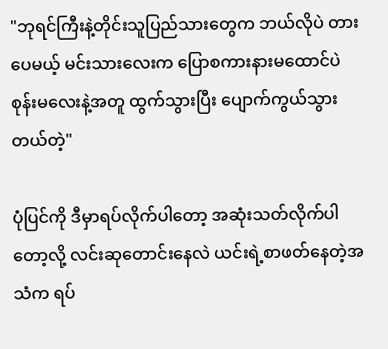"ဘုရင်ကြီးနဲ့တိုင်းသူပြည်သားတွေက ဘယ်လိုပဲ တားပေမယ့် မင်းသားလေးက ပြောစကားနားမထောင်ပဲ စုန်းမလေးနဲ့အတူ ထွက်သွားပြီး ပျောက်ကွယ်သွားတယ်တဲ့"

ပုံပြင်ကို ဒီမှာရပ်လိုက်ပါတော့ အဆုံးသတ်လိုက်ပါတော့လို့ လင်းဆုတောင်းနေလဲ ယင်းရဲ့စာဖတ်နေတဲ့အသံက ရပ်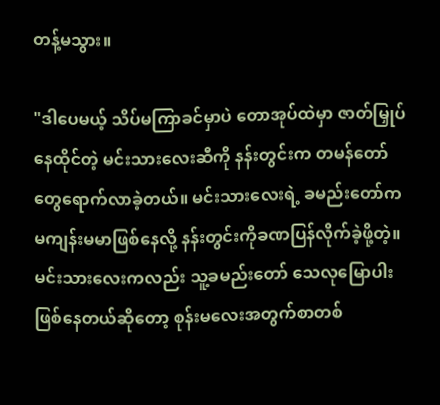တန့်မသွား‌။

"ဒါပေမယ့် သိပ်မကြာခင်မှာပဲ တောအုပ်ထဲမှာ ဇာတ်မြှုပ်နေထိုင်တဲ့ မင်းသားလေးဆီကို နန်းတွင်းက တမန်တော်တွေရောက်လာခဲ့တယ်။ မင်းသားလေးရဲ့ ခမည်းတော်က မကျန်းမမာဖြစ်နေလို့ နန်းတွင်းကိုခဏပြန်လိုက်ခဲ့ဖို့တဲ့။ မင်းသားလေးကလည်း သူ့ခမည်းတော် သေလုမြောပါးဖြစ်နေတယ်ဆိုတော့ စုန်းမလေးအတွက်စာတစ်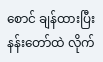စောင် ချန်ထားပြီး နန်းတော်ထဲ လိုက်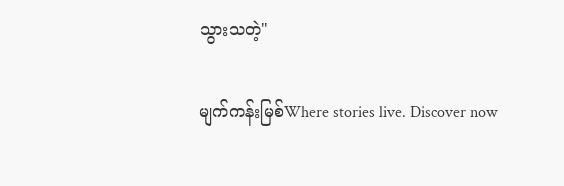သွားသတဲ့"

မျက်ကန်းမြစ်Where stories live. Discover now